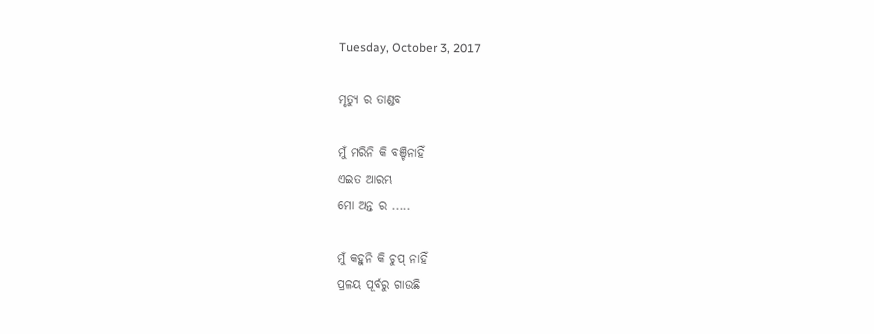Tuesday, October 3, 2017

ମୃତ୍ୟୁ ର ତାଣ୍ଡବ

ମୁଁ ମରିନି କି ବଞ୍ଚିନାହିଁ
ଏଇତ ଆରମ୍ଭ
ମୋ ଅନ୍ତ ର .....

ମୁଁ କହୁନି କି ଚୁପ୍ ନାହିଁ
ପ୍ରଳୟ ପୂର୍ବରୁ ଗାଉଛି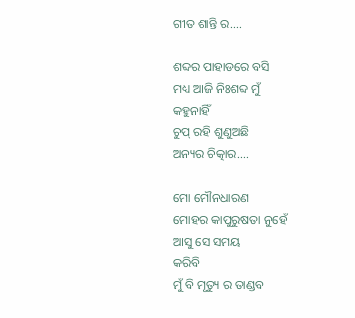ଗୀତ ଶାନ୍ତି ର....

ଶବ୍ଦର ପାହାଡରେ ବସି
ମଧ୍ୟ ଆଜି ନିଃଶବ୍ଦ ମୁଁ
କହୁନାହିଁ
ଚୁପ୍ ରହି ଶୁଣୁଅଛି
ଅନ୍ୟର ଚିତ୍କାର....

ମୋ ମୌନଧାରଣ
ମୋହର କାପୁରୁଷତା ନୁହେଁ
ଆସୁ ସେ ସମୟ
କରିବି
ମୁଁ ବି ମୃତ୍ୟୁ ର ତାଣ୍ଡବ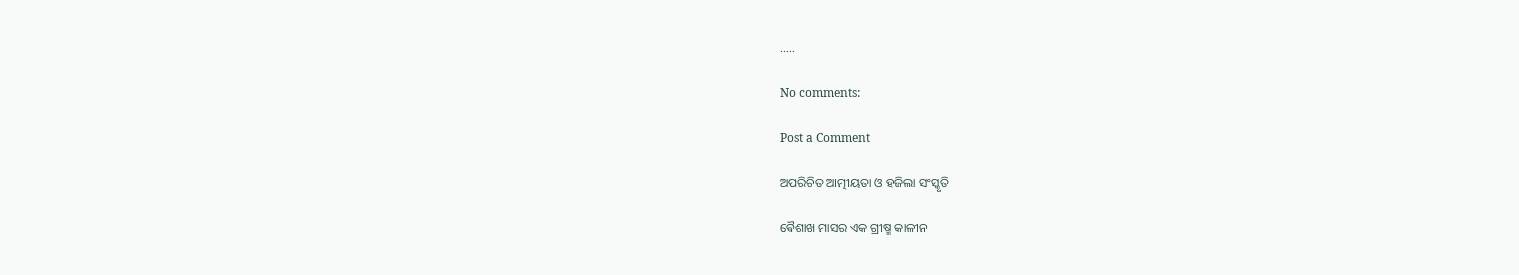.....

No comments:

Post a Comment

ଅପରିଚିତ ଆତ୍ମୀୟତା ଓ ହଜିଲା ସଂସ୍କୃତି

ଵୈଶାଖ ମାସର ଏକ ଗ୍ରୀଷ୍ମ କାଳୀନ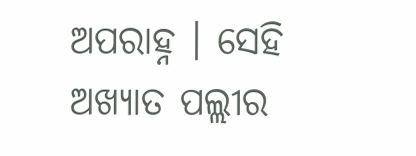ଅପରାହ୍ନ । ସେହି ଅଖ୍ୟାତ ପଲ୍ଲୀର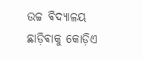ଉଚ୍ଚ ଵିଦ୍ୟାଳୟ ଛାଡ଼ିଵାକୁ କୋଡ଼ିଏ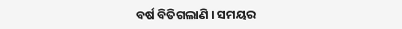ବର୍ଷ ବିତିଗଲାଣି । ସମୟର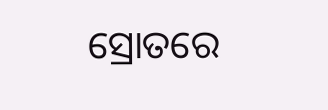ସ୍ରୋତରେ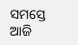ସମସ୍ତେ ଆଜି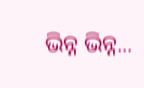ଭିନ୍ନ ଭିନ୍ନ...